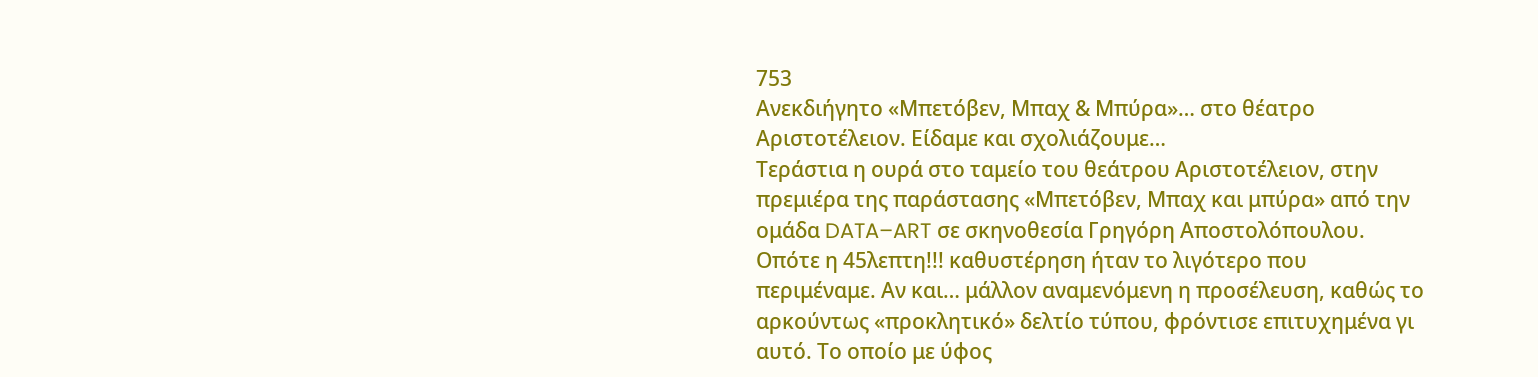753
Ανεκδιήγητο «Μπετόβεν, Μπαχ & Μπύρα»… στο θέατρο Αριστοτέλειον. Είδαμε και σχολιάζουμε…
Τεράστια η ουρά στο ταμείο του θεάτρου Αριστοτέλειον, στην πρεμιέρα της παράστασης «Μπετόβεν, Μπαχ και μπύρα» από την ομάδα DATA–ART σε σκηνοθεσία Γρηγόρη Αποστολόπουλου. Οπότε η 45λεπτη!!! καθυστέρηση ήταν το λιγότερο που περιμέναμε. Αν και… μάλλον αναμενόμενη η προσέλευση, καθώς το αρκούντως «προκλητικό» δελτίο τύπου, φρόντισε επιτυχημένα γι αυτό. Το οποίο με ύφος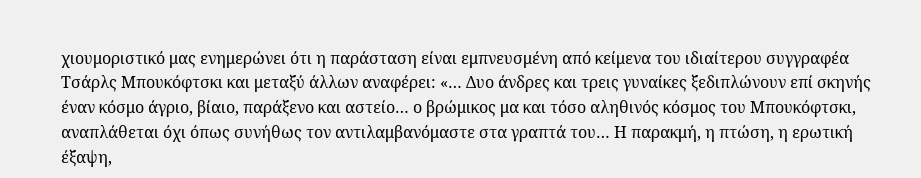χιουμοριστικό μας ενημερώνει ότι η παράσταση είναι εμπνευσμένη από κείμενα του ιδιαίτερου συγγραφέα Τσάρλς Μπουκόφτσκι και μεταξύ άλλων αναφέρει: «… Δυο άνδρες και τρεις γυναίκες ξεδιπλώνουν επί σκηνής έναν κόσμο άγριο, βίαιο, παράξενο και αστείο… ο βρώμικος μα και τόσο αληθινός κόσμος του Μπουκόφτσκι, αναπλάθεται όχι όπως συνήθως τον αντιλαμβανόμαστε στα γραπτά του… Η παρακμή, η πτώση, η ερωτική έξαψη,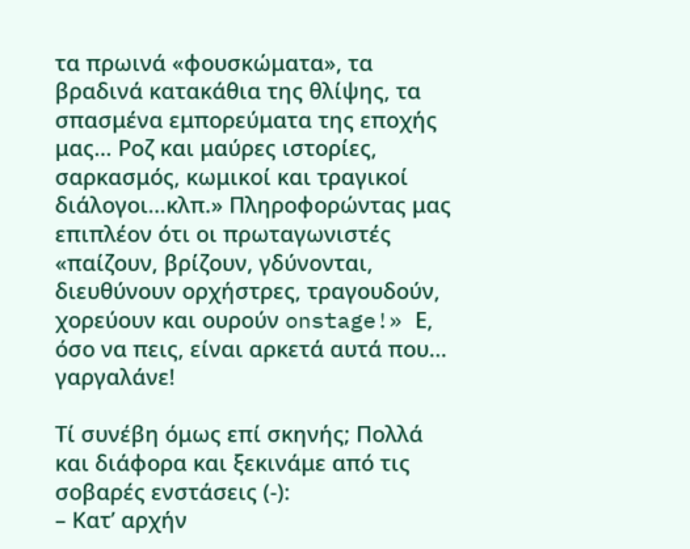τα πρωινά «φουσκώματα», τα βραδινά κατακάθια της θλίψης, τα σπασμένα εμπορεύματα της εποχής μας… Ροζ και μαύρες ιστορίες, σαρκασμός, κωμικοί και τραγικοί διάλογοι…κλπ.» Πληροφορώντας μας επιπλέον ότι οι πρωταγωνιστές «παίζουν, βρίζουν, γδύνονται, διευθύνουν ορχήστρες, τραγουδούν, χορεύουν και ουρούν onstage!» Ε, όσο να πεις, είναι αρκετά αυτά που… γαργαλάνε!

Τί συνέβη όμως επί σκηνής; Πολλά και διάφορα και ξεκινάμε από τις σοβαρές ενστάσεις (-):
– Κατ’ αρχήν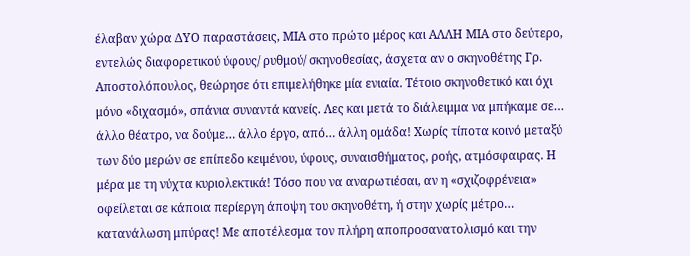έλαβαν χώρα ΔΥΟ παραστάσεις, ΜΙΑ στο πρώτο μέρος και ΑΛΛΗ ΜΙΑ στο δεύτερο, εντελώς διαφορετικού ύφους/ ρυθμού/ σκηνοθεσίας, άσχετα αν ο σκηνοθέτης Γρ. Αποστολόπουλος, θεώρησε ότι επιμελήθηκε μία ενιαία. Τέτοιο σκηνοθετικό και όχι μόνο «διχασμό», σπάνια συναντά κανείς. Λες και μετά το διάλειμμα να μπήκαμε σε… άλλο θέατρο, να δούμε… άλλο έργο, από… άλλη ομάδα! Χωρίς τίποτα κοινό μεταξύ των δύο μερών σε επίπεδο κειμένου, ύφους, συναισθήματος, ροής, ατμόσφαιρας. Η μέρα με τη νύχτα κυριολεκτικά! Τόσο που να αναρωτιέσαι, αν η «σχιζοφρένεια» οφείλεται σε κάποια περίεργη άποψη του σκηνοθέτη, ή στην χωρίς μέτρο… κατανάλωση μπύρας! Με αποτέλεσμα τον πλήρη αποπροσανατολισμό και την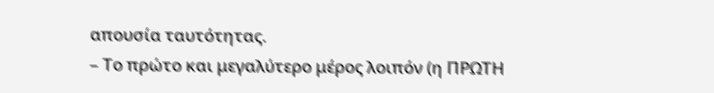απουσία ταυτότητας.
– Το πρώτο και μεγαλύτερο μέρος λοιπόν (η ΠΡΩΤΗ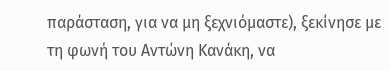παράσταση, για να μη ξεχνιόμαστε), ξεκίνησε με τη φωνή του Αντώνη Κανάκη, να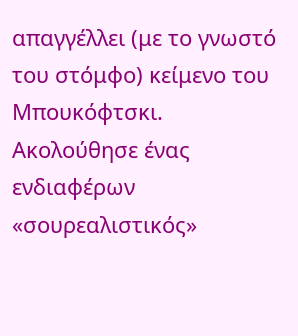απαγγέλλει (με το γνωστό του στόμφο) κείμενο του Μπουκόφτσκι. Ακολούθησε ένας ενδιαφέρων «σουρεαλιστικός»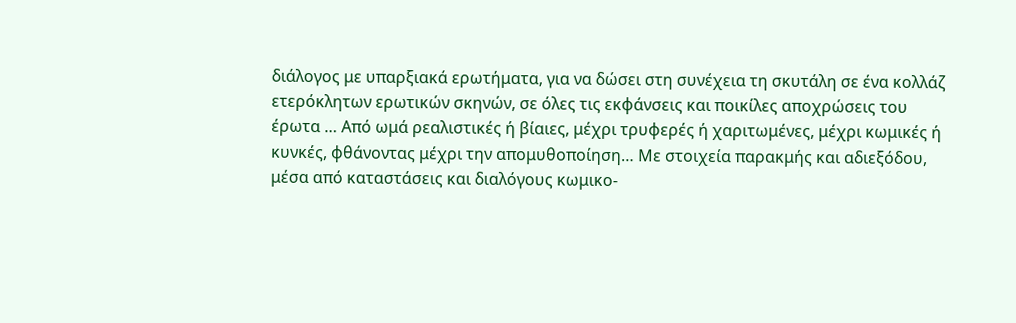διάλογος με υπαρξιακά ερωτήματα, για να δώσει στη συνέχεια τη σκυτάλη σε ένα κολλάζ ετερόκλητων ερωτικών σκηνών, σε όλες τις εκφάνσεις και ποικίλες αποχρώσεις του έρωτα … Από ωμά ρεαλιστικές ή βίαιες, μέχρι τρυφερές ή χαριτωμένες, μέχρι κωμικές ή κυνκές, φθάνοντας μέχρι την απομυθοποίηση… Με στοιχεία παρακμής και αδιεξόδου, μέσα από καταστάσεις και διαλόγους κωμικο-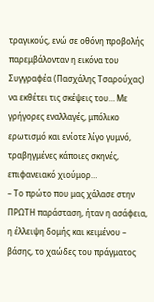τραγικούς, ενώ σε οθόνη προβολής παρεμβάλονταν η εικόνα του Συγγραφέα (Πασχάλης Τσαρούχας) να εκθέτει τις σκέψεις του… Με γρήγορες εναλλαγές, μπόλικο ερωτισμό και ενίοτε λίγο γυμνό, τραβηγμένες κάποιες σκηνές, επιφανειακό χιούμορ…
– Το πρώτο που μας χάλασε στην ΠΡΩΤΗ παράσταση, ήταν η ασάφεια, η έλλειψη δομής και κειμένου – βάσης, το χαώδες του πράγματος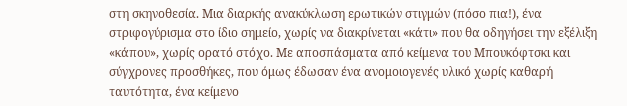στη σκηνοθεσία. Μια διαρκής ανακύκλωση ερωτικών στιγμών (πόσο πια!), ένα στριφογύρισμα στο ίδιο σημείο, χωρίς να διακρίνεται «κάτι» που θα οδηγήσει την εξέλιξη «κάπου», χωρίς ορατό στόχο. Με αποσπάσματα από κείμενα του Μπουκόφτσκι και σύγχρονες προσθήκες, που όμως έδωσαν ένα ανομοιογενές υλικό χωρίς καθαρή ταυτότητα, ένα κείμενο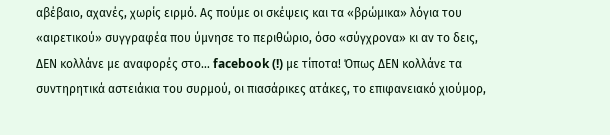αβέβαιο, αχανές, χωρίς ειρμό. Ας πούμε οι σκέψεις και τα «βρώμικα» λόγια του «αιρετικού» συγγραφέα που ύμνησε το περιθώριο, όσο «σύγχρονα» κι αν το δεις, ΔΕΝ κολλάνε με αναφορές στο… facebook (!) με τίποτα! Όπως ΔΕΝ κολλάνε τα συντηρητικά αστειάκια του συρμού, οι πιασάρικες ατάκες, το επιφανειακό χιούμορ,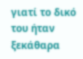γιατί το δικό του ήταν ξεκάθαρα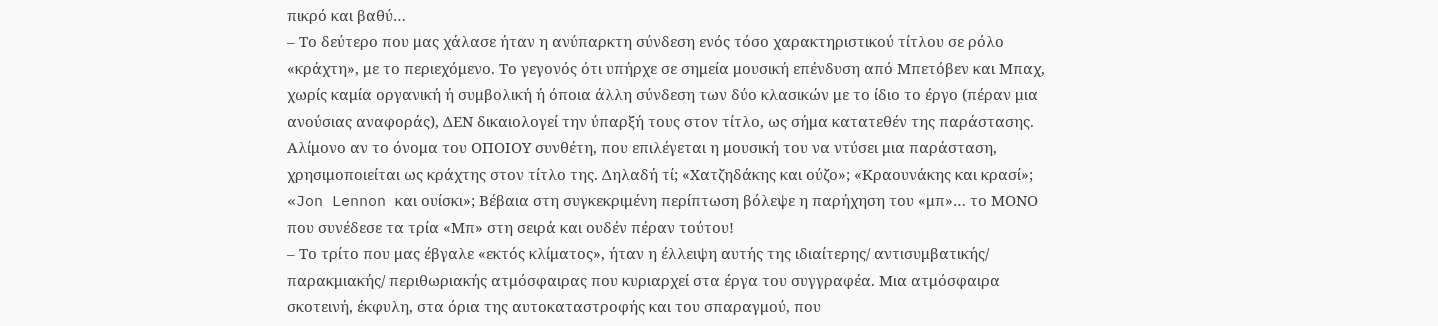πικρό και βαθύ…
– Το δεύτερο που μας χάλασε ήταν η ανύπαρκτη σύνδεση ενός τόσο χαρακτηριστικού τίτλου σε ρόλο «κράχτη», με το περιεχόμενο. Το γεγονός ότι υπήρχε σε σημεία μουσική επένδυση από Μπετόβεν και Μπαχ, χωρίς καμία οργανική ή συμβολική ή όποια άλλη σύνδεση των δύο κλασικών με το ίδιο το έργο (πέραν μια ανούσιας αναφοράς), ΔΕΝ δικαιολογεί την ύπαρξή τους στον τίτλο, ως σήμα κατατεθέν της παράστασης. Αλίμονο αν το όνομα του ΟΠΟΙΟΥ συνθέτη, που επιλέγεται η μουσική του να ντύσει μια παράσταση, χρησιμοποιείται ως κράχτης στον τίτλο της. Δηλαδή τί; «Χατζηδάκης και ούζο»; «Κραουνάκης και κρασί»; «Jon Lennon και ουίσκι»; Βέβαια στη συγκεκριμένη περίπτωση βόλεψε η παρήχηση του «μπ»… το ΜΟΝΟ που συνέδεσε τα τρία «Μπ» στη σειρά και ουδέν πέραν τούτου!
– Το τρίτο που μας έβγαλε «εκτός κλίματος», ήταν η έλλειψη αυτής της ιδιαίτερης/ αντισυμβατικής/ παρακμιακής/ περιθωριακής ατμόσφαιρας που κυριαρχεί στα έργα του συγγραφέα. Μια ατμόσφαιρα σκοτεινή, έκφυλη, στα όρια της αυτοκαταστροφής και του σπαραγμού, που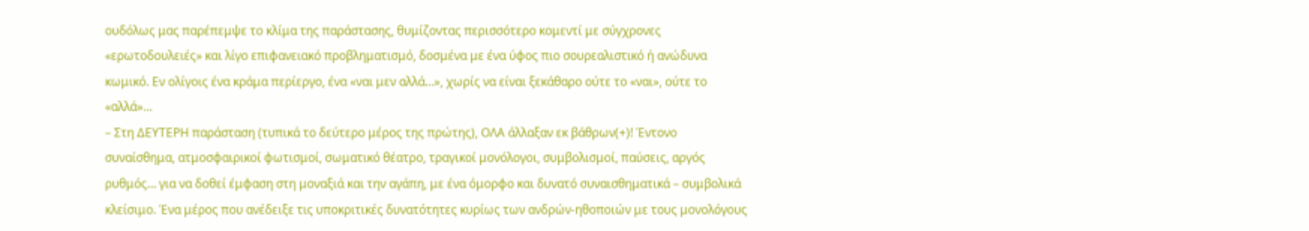ουδόλως μας παρέπεμψε το κλίμα της παράστασης, θυμίζοντας περισσότερο κομεντί με σύγχρονες «ερωτοδουλειές» και λίγο επιφανειακό προβληματισμό, δοσμένα με ένα ύφος πιο σουρεαλιστικό ή ανώδυνα κωμικό. Εν ολίγοις ένα κράμα περίεργο, ένα «ναι μεν αλλά…», χωρίς να είναι ξεκάθαρο ούτε το «ναι», ούτε το «αλλά»…
– Στη ΔΕΥΤΕΡΗ παράσταση (τυπικά το δεύτερο μέρος της πρώτης), ΟΛΑ άλλαξαν εκ βάθρων(+)! Έντονο συναίσθημα, ατμοσφαιρικοί φωτισμοί, σωματικό θέατρο, τραγικοί μονόλογοι, συμβολισμοί, παύσεις, αργός ρυθμός… για να δοθεί έμφαση στη μοναξιά και την αγάπη, με ένα όμορφο και δυνατό συναισθηματικά – συμβολικά κλείσιμο. Ένα μέρος που ανέδειξε τις υποκριτικές δυνατότητες κυρίως των ανδρών-ηθοποιών με τους μονολόγους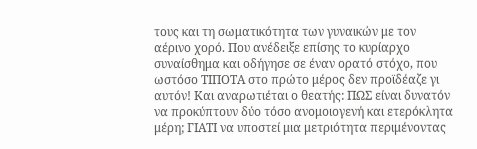τους και τη σωματικότητα των γυναικών με τον αέρινο χορό. Που ανέδειξε επίσης το κυρίαρχο συναίσθημα και οδήγησε σε έναν ορατό στόχο, που ωστόσο ΤΙΠΟΤΑ στο πρώτο μέρος δεν προϊδέαζε γι αυτόν! Και αναρωτιέται ο θεατής: ΠΩΣ είναι δυνατόν να προκύπτουν δύο τόσο ανομοιογενή και ετερόκλητα μέρη; ΓΙΑΤΙ να υποστεί μια μετριότητα περιμένοντας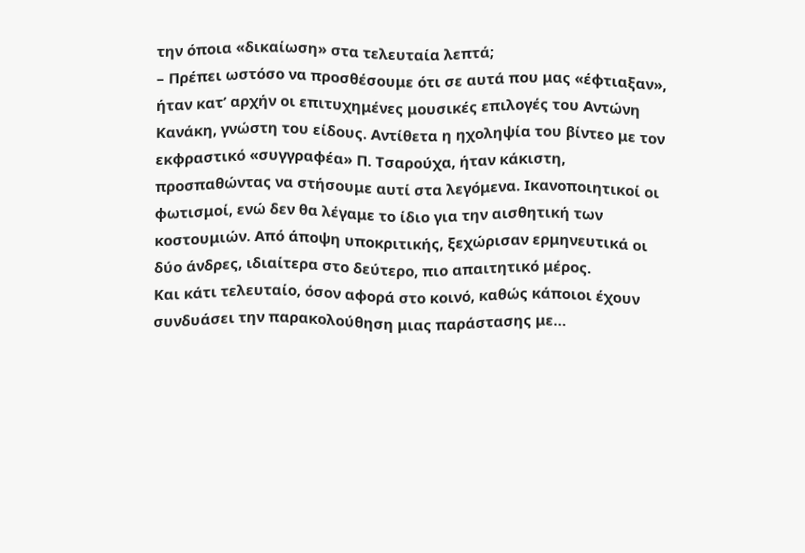την όποια «δικαίωση» στα τελευταία λεπτά;
– Πρέπει ωστόσο να προσθέσουμε ότι σε αυτά που μας «έφτιαξαν», ήταν κατ’ αρχήν οι επιτυχημένες μουσικές επιλογές του Αντώνη Κανάκη, γνώστη του είδους. Αντίθετα η ηχοληψία του βίντεο με τον εκφραστικό «συγγραφέα» Π. Τσαρούχα, ήταν κάκιστη, προσπαθώντας να στήσουμε αυτί στα λεγόμενα. Ικανοποιητικοί οι φωτισμοί, ενώ δεν θα λέγαμε το ίδιο για την αισθητική των κοστουμιών. Από άποψη υποκριτικής, ξεχώρισαν ερμηνευτικά οι δύο άνδρες, ιδιαίτερα στο δεύτερο, πιο απαιτητικό μέρος.
Και κάτι τελευταίο, όσον αφορά στο κοινό, καθώς κάποιοι έχουν συνδυάσει την παρακολούθηση μιας παράστασης με…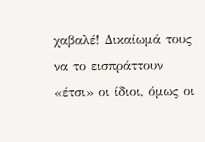χαβαλέ! Δικαίωμά τους να το εισπράττουν «έτσι» οι ίδιοι, όμως οι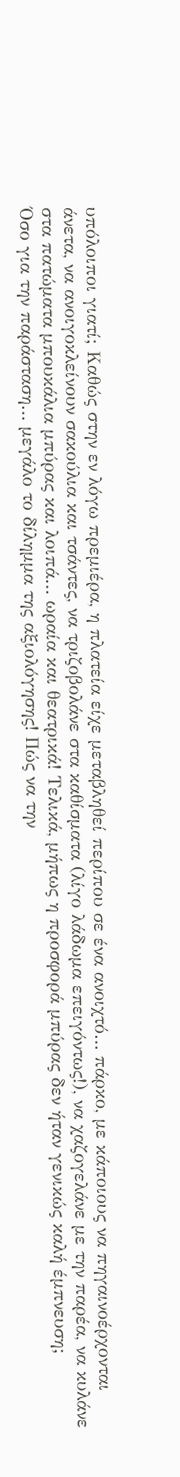υπόλοιποι γιατί; Καθώς στην εν λόγω πρεμιέρα, η πλατεία είχε μεταβληθεί περίπου σε ένα ανοιχτό… πάρκο, με κάποιους να πηγαινοέρχονται άνετα, να ανοιγοκλείνουν σακούλια και τσάντες, να τριζοβολάνε στα καθίσματα (λίγο λάδωμα επειγόντως!), να χαζογελάνε με την παρέα, να κυλάνε στα πατώματα μπουκάλια μπύρας και λοιπά… ωραία και θεατρικά! Τελικά, μήπως η προσφορά μπύρας δεν ήταν γενικώς καλή έμπνευση;
Όσο για την παράσταση… μεγάλο το δίλημμα της αξιολόγησης! Πώς να την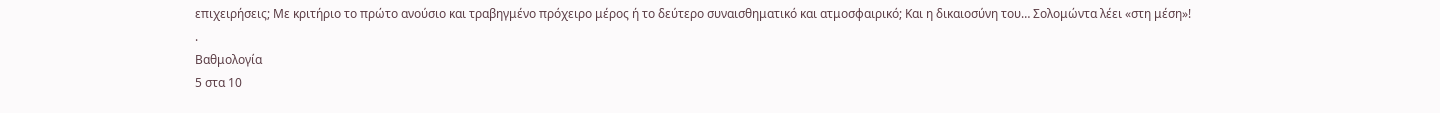επιχειρήσεις; Με κριτήριο το πρώτο ανούσιο και τραβηγμένο πρόχειρο μέρος ή το δεύτερο συναισθηματικό και ατμοσφαιρικό; Και η δικαιοσύνη του… Σολομώντα λέει «στη μέση»!
.
Βαθμολογία
5 στα 10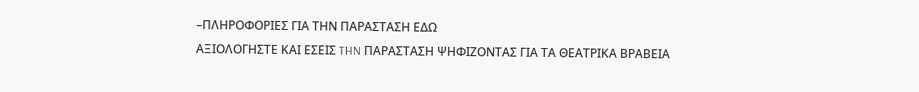–ΠΛΗΡΟΦΟΡΙΕΣ ΓΙΑ ΤΗΝ ΠΑΡΑΣΤΑΣΗ ΕΔΩ
ΑΞΙΟΛΟΓΗΣΤΕ ΚΑΙ ΕΣΕΙΣ THN ΠΑΡΑΣΤΑΣΗ ΨΗΦΙΖΟΝΤΑΣ ΓΙΑ ΤΑ ΘΕΑΤΡΙΚΑ ΒΡΑΒΕΙΑ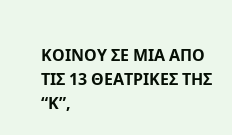ΚΟΙΝΟΥ ΣΕ ΜΙΑ ΑΠΟ ΤΙΣ 13 ΘΕΑΤΡΙΚΕΣ ΤΗΣ “Κ”,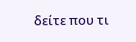δείτε που τι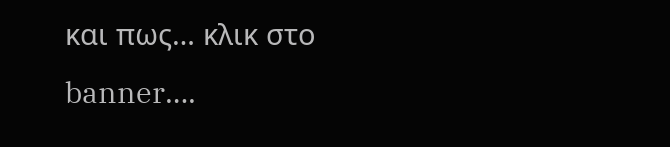και πως… κλικ στο banner….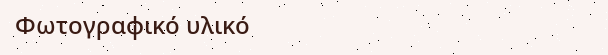Φωτογραφικό υλικό